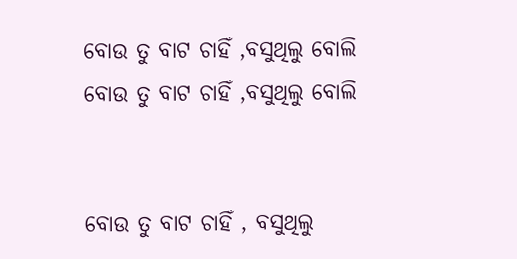ବୋଉ ତୁ ବାଟ ଚାହିଁ ,ବସୁଥିଲୁ ବୋଲି
ବୋଉ ତୁ ବାଟ ଚାହିଁ ,ବସୁଥିଲୁ ବୋଲି


ବୋଉ ତୁ ବାଟ ଚାହିଁ , ବସୁଥିଲୁ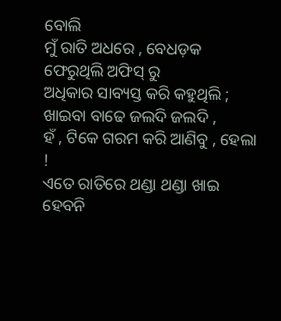ବୋଲି
ମୁଁ ରାତି ଅଧରେ , ବେଧଡ଼କ ଫେରୁଥିଲି ଅଫିସ୍ ରୁ
ଅଧିକାର ସାବ୍ୟସ୍ତ କରି କହୁଥିଲି ;
ଖାଇବା ବାଢେ ଜଲଦି ଜଲଦି ,
ହଁ , ଟିକେ ଗରମ କରି ଆଣିବୁ , ହେଲା !
ଏତେ ରାତିରେ ଥଣ୍ଡା ଥଣ୍ଡା ଖାଇ ହେବନି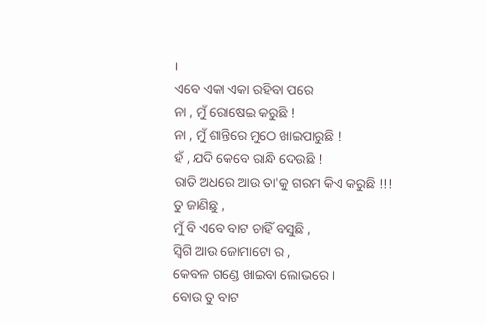।
ଏବେ ଏକା ଏକା ରହିବା ପରେ
ନା , ମୁଁ ରୋଷେଇ କରୁଛି !
ନା , ମୁଁ ଶାନ୍ତିରେ ମୁଠେ ଖାଇପାରୁଛି !
ହଁ , ଯଦି କେବେ ରାନ୍ଧି ଦେଉଛି !
ରାତି ଅଧରେ ଆଉ ତା'କୁ ଗରମ କିଏ କରୁଛି !!!
ତୁ ଜାଣିଛୁ ,
ମୁଁ ବି ଏବେ ବାଟ ଚାହିଁ ବସୁଛି ,
ସ୍ବିଗି ଆଉ ଜୋମାଟୋ ର ,
କେବଳ ଗଣ୍ଡେ ଖାଇବା ଲୋଭରେ ।
ବୋଉ ତୁ ବାଟ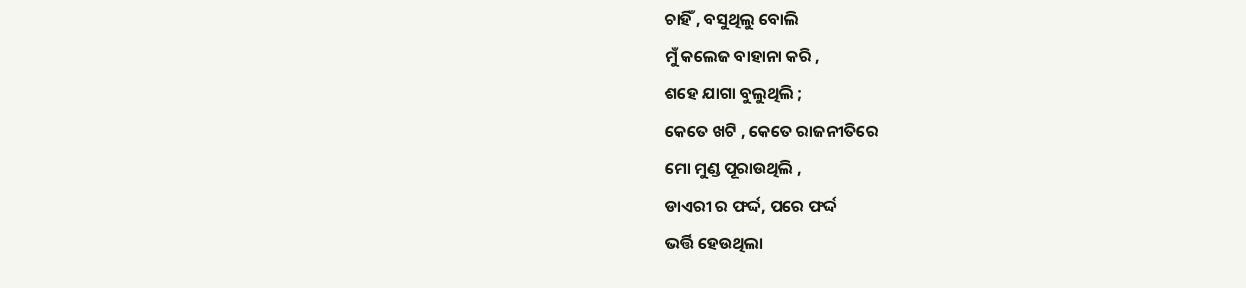ଚାହିଁ , ବସୁଥିଲୁ ବୋଲି
ମୁଁ କଲେଜ ବାହାନା କରି ,
ଶହେ ଯାଗା ବୁଲୁଥିଲି ;
କେତେ ଖଟି , କେତେ ରାଜନୀତିରେ
ମୋ ମୁଣ୍ଡ ପୂରାଉଥିଲି ,
ଡାଏରୀ ର ଫର୍ଦ୍ଦ, ପରେ ଫର୍ଦ୍ଦ
ଭର୍ତ୍ତି ହେଉଥିଲା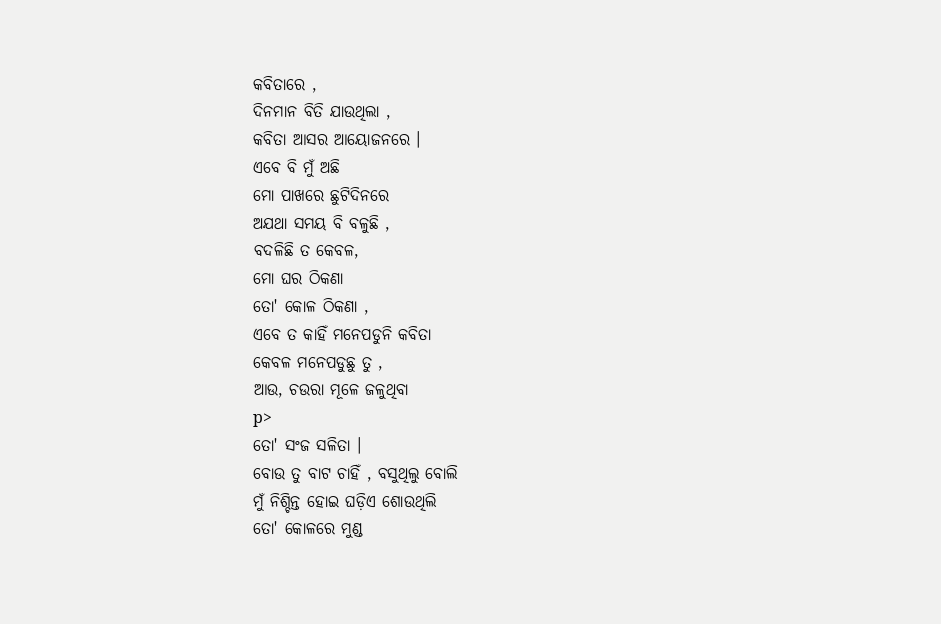କବିତାରେ ,
ଦିନମାନ ବିତି ଯାଉଥିଲା ,
କବିତା ଆସର ଆୟୋଜନରେ ।
ଏବେ ବି ମୁଁ ଅଛି
ମୋ ପାଖରେ ଛୁଟିଦିନରେ
ଅଯଥା ସମୟ ବି ବଳୁଛି ,
ବଦଳିଛି ତ କେବଳ,
ମୋ ଘର ଠିକଣା
ତୋ' କୋଳ ଠିକଣା ,
ଏବେ ତ କାହିଁ ମନେପଡୁନି କବିତା
କେବଳ ମନେପଡୁଛୁ ତୁ ,
ଆଉ, ଚଉରା ମୂଳେ ଜଳୁଥିବା
p>
ତୋ' ସଂଜ ସଳିତା ।
ବୋଉ ତୁ ବାଟ ଚାହିଁ , ବସୁଥିଲୁ ବୋଲି
ମୁଁ ନିଶ୍ଚିନ୍ତ ହୋଇ ଘଡ଼ିଏ ଶୋଉଥିଲି
ତୋ' କୋଳରେ ମୁଣ୍ଡ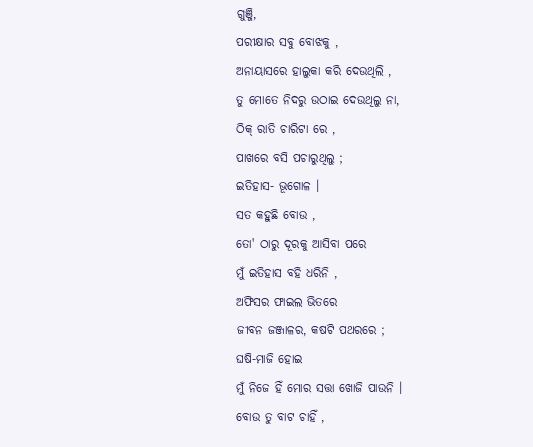ଗୁଞ୍ଜି,
ପରୀକ୍ଷାର ସବୁ ବୋଝକୁ ,
ଅନାୟାସରେ ହାଲୁକା କରି ଦେଉଥିଲି ,
ତୁ ମୋତେ ନିଦରୁ ଉଠାଇ ଦେଉଥିଲୁ ନା,
ଠିକ୍ ରାତି ଚାରିଟା ରେ ,
ପାଖରେ ବସି ପଚାରୁଥିଲୁ ;
ଇତିହାସ- ଭୂଗୋଳ ।
ସତ କହୁଛି ବୋଉ ,
ତୋ' ଠାରୁ ଦୂରକୁ ଆସିବା ପରେ
ମୁଁ ଇତିହାସ ବହି ଧରିନି ,
ଅଫିସର ଫାଇଲ ଭିତରେ
ଜୀବନ ଜଞ୍ଜାଳର, କଷଟି ପଥରରେ ;
ଘଷି-ମାଜି ହୋଇ
ମୁଁ ନିଜେ ହିଁ ମୋର ସତ୍ତା ଖୋଜି ପାଉନି ।
ବୋଉ ତୁ ବାଟ ଚାହିଁ ,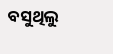ବସୁଥିଲୁ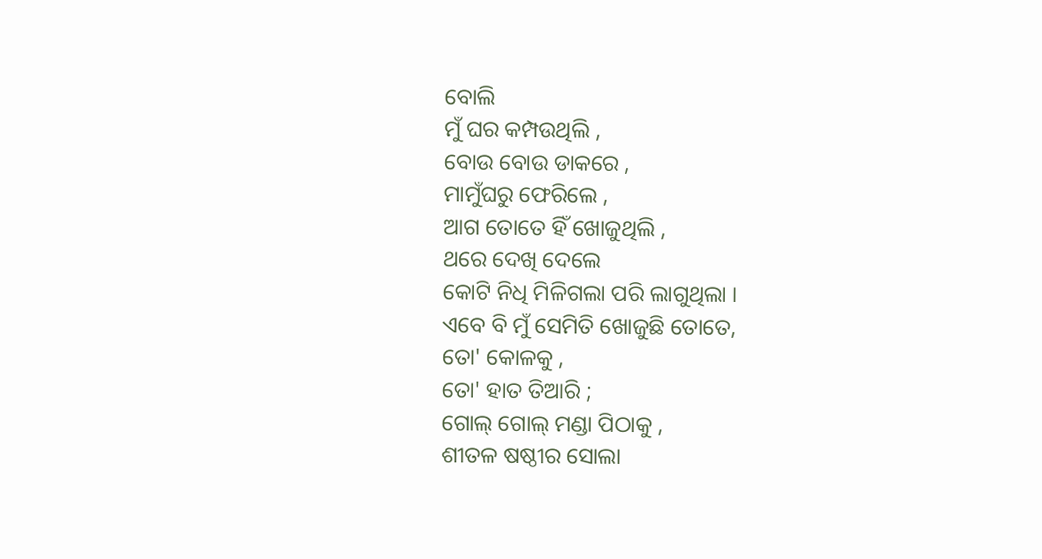ବୋଲି
ମୁଁ ଘର କମ୍ପଉଥିଲି ,
ବୋଉ ବୋଉ ଡାକରେ ,
ମାମୁଁଘରୁ ଫେରିଲେ ,
ଆଗ ତୋତେ ହିଁ ଖୋଜୁଥିଲି ,
ଥରେ ଦେଖି ଦେଲେ
କୋଟି ନିଧି ମିଳିଗଲା ପରି ଲାଗୁଥିଲା ।
ଏବେ ବି ମୁଁ ସେମିତି ଖୋଜୁଛି ତୋତେ,
ତୋ' କୋଳକୁ ,
ତୋ' ହାତ ତିଆରି ;
ଗୋଲ୍ ଗୋଲ୍ ମଣ୍ଡା ପିଠାକୁ ,
ଶୀତଳ ଷଷ୍ଠୀର ସୋଲା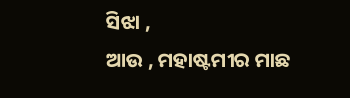ସିଝା ,
ଆଉ , ମହାଷ୍ଟମୀର ମାଛ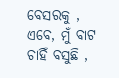ବେସରକୁ ,
ଏବେ, ମୁଁ ବାଟ ଚାହିଁ ବସୁଛି ,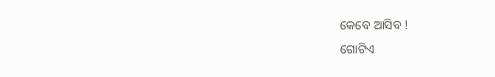କେବେ ଆସିବ !
ଗୋଟିଏ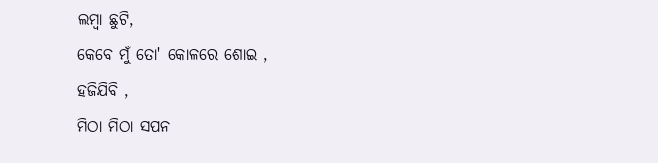ଲମ୍ବା ଛୁଟି,
କେବେ ମୁଁ ତୋ' କୋଳରେ ଶୋଇ ,
ହଜିଯିବି ,
ମିଠା ମିଠା ସପନ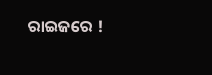ରାଇଜରେ !